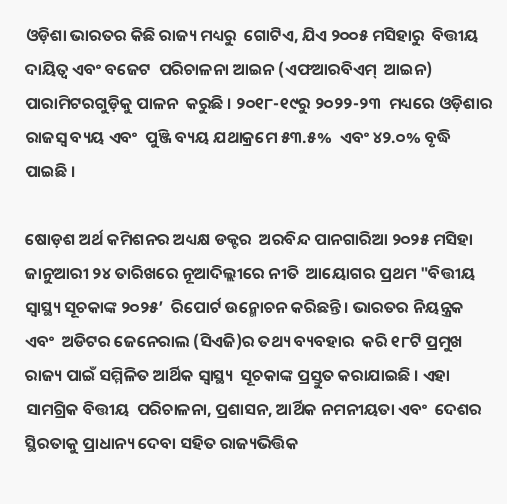ଓଡ଼ିଶା ଭାରତର କିଛି ରାଜ୍ୟ ମଧ୍ୟରୁ  ଗୋଟିଏ, ଯିଏ ୨୦୦୫ ମସିହାରୁ  ବିତ୍ତୀୟ ଦାୟିତ୍ୱ ଏବଂ ବଜେଟ  ପରିଚାଳନା ଆଇନ (ଏଫଆରବିଏମ୍‌  ଆଇନ) ପାରାମିଟରଗୁଡ଼ିକୁ ପାଳନ  କରୁଛି । ୨୦୧୮-୧୯ରୁ ୨୦୨୨-୨୩  ମଧ୍ୟରେ ଓଡ଼ିଶାର ରାଜସ୍ୱ ବ୍ୟୟ ଏବଂ  ପୁଞ୍ଜି ବ୍ୟୟ ଯଥାକ୍ରମେ ୫୩.୫%  ଏବଂ ୪୨.୦% ବୃଦ୍ଧି ପାଇଛି ।

ଷୋଡ଼ଶ ଅର୍ଥ କମିଶନର ଅଧ୍ୟକ୍ଷ ଡକ୍ଟର  ଅରବିନ୍ଦ ପାନଗାରିଆ ୨୦୨୫ ମସିହା  ଜାନୁଆରୀ ୨୪ ତାରିଖରେ ନୂଆଦିଲ୍ଲୀରେ ନୀତି  ଆୟୋଗର ପ୍ରଥମ "ବିତ୍ତୀୟ ସ୍ୱାସ୍ଥ୍ୟ ସୂଚକାଙ୍କ ୨୦୨୫’  ରିପୋର୍ଟ ଉନ୍ମୋଚନ କରିଛନ୍ତି । ଭାରତର ନିୟନ୍ତ୍ରକ ଏବଂ  ଅଡିଟର ଜେନେରାଲ (ସିଏଜି)ର ତଥ୍ୟ ବ୍ୟବହାର  କରି ୧୮ଟି ପ୍ରମୁଖ ରାଜ୍ୟ ପାଇଁ ସମ୍ମିଳିତ ଆର୍ଥିକ ସ୍ୱାସ୍ଥ୍ୟ  ସୂଚକାଙ୍କ ପ୍ରସ୍ତୁତ କରାଯାଇଛି । ଏହା ସାମଗ୍ରିକ ବିତ୍ତୀୟ  ପରିଚାଳନା, ପ୍ରଶାସନ, ଆର୍ଥିକ ନମନୀୟତା ଏବଂ  ଦେଶର ସ୍ଥିରତାକୁ ପ୍ରାଧାନ୍ୟ ଦେବା ସହିତ ରାଜ୍ୟଭିତ୍ତିକ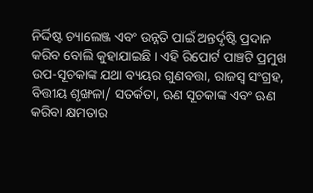ନିର୍ଦ୍ଦିଷ୍ଟ ଚ୍ୟାଲେଞ୍ଜ ଏବଂ ଉନ୍ନତି ପାଇଁ ଅନ୍ତର୍ଦୃଷ୍ଟି ପ୍ରଦାନ  କରିବ ବୋଲି କୁହାଯାଇଛି । ଏହି ରିପୋର୍ଟ ପାଞ୍ଚଟି ପ୍ରମୁଖ  ଉପ-ସୂଚକାଙ୍କ ଯଥା ବ୍ୟୟର ଗୁଣବତ୍ତା, ରାଜସ୍ୱ ସଂଗ୍ରହ,  ବିତ୍ତୀୟ ଶୃଙ୍ଖଳା/ ସତର୍କତା, ଋଣ ସୂଚକାଙ୍କ ଏବଂ ଋଣ  କରିବା କ୍ଷମତାର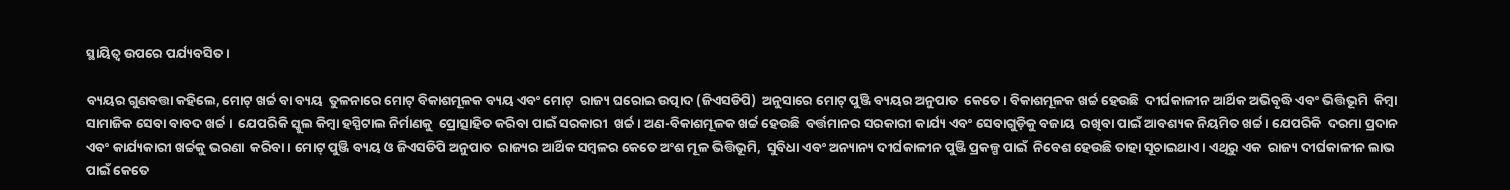ସ୍ଥାୟିତ୍ୱ ଉପରେ ପର୍ଯ୍ୟବସିତ ।

ବ୍ୟୟର ଗୁଣବତ୍ତା କହିଲେ, ମୋଟ୍‌ ଖର୍ଚ୍ଚ ବା ବ୍ୟୟ  ତୁଳନାରେ ମୋଟ୍‌ ବିକାଶମୂଳକ ବ୍ୟୟ ଏବଂ ମୋଟ୍‌  ରାଜ୍ୟ ଘରୋଇ ଉତ୍ପାଦ (ଜିଏସଡିପି)  ଅନୁସାରେ ମୋଟ୍‌ ପୁଞ୍ଜି ବ୍ୟୟର ଅନୁପାତ  କେତେ । ବିକାଶମୂଳକ ଖର୍ଚ୍ଚ ହେଉଛି  ଦୀର୍ଘକାଳୀନ ଆର୍ଥିକ ଅଭିବୃଦ୍ଧି ଏବଂ ଭିତ୍ତିଭୂମି  କିମ୍ବା ସାମାଜିକ ସେବା ବାବଦ ଖର୍ଚ୍ଚ ।  ଯେପରିକି ସ୍କୁଲ କିମ୍ବା ହସ୍ପିଟାଲ ନିର୍ମାଣକୁ  ପ୍ରୋତ୍ସାହିତ କରିବା ପାଇଁ ସରକାରୀ  ଖର୍ଚ୍ଚ । ଅଣ-ବିକାଶମୂଳକ ଖର୍ଚ୍ଚ ହେଉଛି  ବର୍ତ୍ତମାନର ସରକାରୀ କାର୍ଯ୍ୟ ଏବଂ ସେବାଗୁଡ଼ିକୁ ବଜାୟ  ରଖିବା ପାଇଁ ଆବଶ୍ୟକ ନିୟମିତ ଖର୍ଚ୍ଚ । ଯେପରିକି  ଦରମା ପ୍ରଦାନ ଏବଂ କାର୍ଯ୍ୟକାରୀ ଖର୍ଚ୍ଚକୁ ଭରଣା  କରିବା । ମୋଟ୍‌ ପୁଞ୍ଜି ବ୍ୟୟ ଓ ଜିଏସଡିପି ଅନୁପାତ  ରାଜ୍ୟର ଆର୍ଥିକ ସମ୍ବଳର କେତେ ଅଂଶ ମୂଳ ଭିତ୍ତିଭୂମି,  ସୁବିଧା ଏବଂ ଅନ୍ୟାନ୍ୟ ଦୀର୍ଘକାଳୀନ ପୁଞ୍ଜି ପ୍ରକଳ୍ପ ପାଇଁ  ନିବେଶ ହେଉଛି ତାହା ସୂଚାଇଥାଏ । ଏଥିରୁ ଏକ  ରାଜ୍ୟ ଦୀର୍ଘକାଳୀନ ଲାଭ ପାଇଁ କେତେ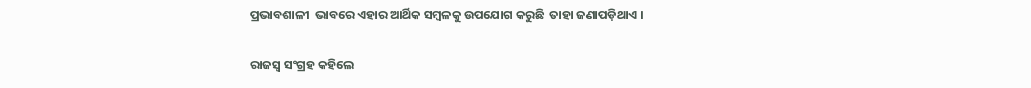ପ୍ରଭାବଶାଳୀ  ଭାବରେ ଏହାର ଆର୍ଥିକ ସମ୍ବଳକୁ ଉପଯୋଗ କରୁଛି  ତାହା ଜଣାପଡ଼ିଥାଏ ।

ରାଜସ୍ୱ ସଂଗ୍ରହ କହିଲେ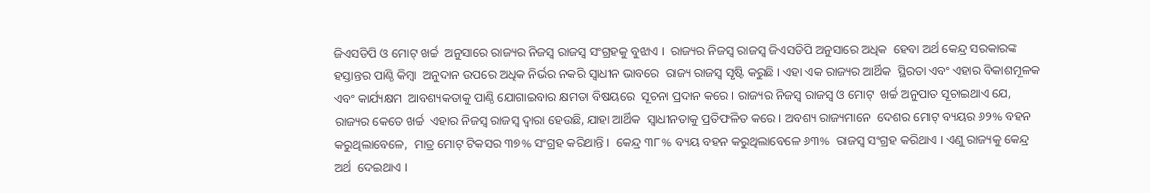ଜିଏସଡିପି ଓ ମୋଟ୍‌ ଖର୍ଚ୍ଚ  ଅନୁସାରେ ରାଜ୍ୟର ନିଜସ୍ୱ ରାଜସ୍ୱ ସଂଗ୍ରହକୁ ବୁଝାଏ ।  ରାଜ୍ୟର ନିଜସ୍ୱ ରାଜସ୍ୱ ଜିଏସଡିପି ଅନୁସାରେ ଅଧିକ  ହେବା ଅର୍ଥ କେନ୍ଦ୍ର ସରକାରଙ୍କ ହସ୍ତାନ୍ତର ପାଣ୍ଠି କିମ୍ବା  ଅନୁଦାନ ଉପରେ ଅଧିକ ନିର୍ଭର ନକରି ସ୍ୱାଧୀନ ଭାବରେ  ରାଜ୍ୟ ରାଜସ୍ୱ ସୃଷ୍ଟି କରୁଛି । ଏହା ଏକ ରାଜ୍ୟର ଆର୍ଥିକ  ସ୍ଥିରତା ଏବଂ ଏହାର ବିକାଶମୂଳକ ଏବଂ କାର୍ଯ୍ୟକ୍ଷମ  ଆବଶ୍ୟକତାକୁ ପାଣ୍ଠି ଯୋଗାଇବାର କ୍ଷମତା ବିଷୟରେ  ସୂଚନା ପ୍ରଦାନ କରେ । ରାଜ୍ୟର ନିଜସ୍ୱ ରାଜସ୍ୱ ଓ ମୋଟ୍‌  ଖର୍ଚ୍ଚ ଅନୁପାତ ସୂଚାଇଥାଏ ଯେ, ରାଜ୍ୟର କେତେ ଖର୍ଚ୍ଚ  ଏହାର ନିଜସ୍ୱ ରାଜସ୍ୱ ଦ୍ୱାରା ହେଉଛି, ଯାହା ଆର୍ଥିକ  ସ୍ୱାଧୀନତାକୁ ପ୍ରତିଫଳିତ କରେ । ଅବଶ୍ୟ ରାଜ୍ୟମାନେ  ଦେଶର ମୋଟ୍‌ ବ୍ୟୟର ୬୨% ବହନ କରୁଥିଲାବେଳେ,  ମାତ୍ର ମୋଟ୍‌ ଟିକସର ୩୭% ସଂଗ୍ରହ କରିଥାନ୍ତି ।  କେନ୍ଦ୍ର ୩୮% ବ୍ୟୟ ବହନ କରୁଥିଲାବେଳେ ୬୩%  ରାଜସ୍ୱ ସଂଗ୍ରହ କରିଥାଏ । ଏଣୁ ରାଜ୍ୟକୁ କେନ୍ଦ୍ର ଅର୍ଥ  ଦେଇଥାଏ ।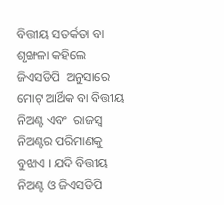ବିତ୍ତୀୟ ସତର୍କତା ବା ଶୃଙ୍ଖଳା କହିଲେ ଜିଏସଡିପି  ଅନୁସାରେ ମୋଟ୍‌ ଆର୍ଥିକ ବା ବିତ୍ତୀୟ ନିଅଣ୍ଟ ଏବଂ  ରାଜସ୍ୱ ନିଅଣ୍ଟର ପରିମାଣକୁ ବୁଝାଏ । ଯଦି ବିତ୍ତୀୟ  ନିଅଣ୍ଟ ଓ ଜିଏସଡିପି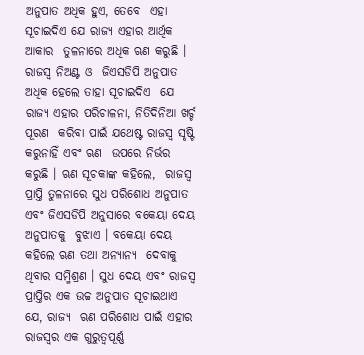ଅନୁପାତ ଅଧିକ ହୁଏ, ତେବେ  ଏହା ସୂଚାଇଦିଏ ଯେ ରାଜ୍ୟ ଏହାର ଆର୍ଥିକ ଆକାର  ତୁଳନାରେ ଅଧିକ ଋଣ କରୁଛି । ରାଜସ୍ୱ ନିଅଣ୍ଟ ଓ  ଜିଏସଡିପି ଅନୁପାତ ଅଧିକ ହେଲେ ତାହା ସୂଚାଇଦିଏ  ଯେ ରାଜ୍ୟ ଏହାର ପରିଚାଳନା, ନିତିଦିନିଆ ଖର୍ଚ୍ଚ ପୂରଣ  କରିବା ପାଇଁ ଯଥେଷ୍ଟ ରାଜସ୍ୱ ସୃଷ୍ଟି କରୁନାହିଁ ଏବଂ ଋଣ  ଉପରେ ନିର୍ଭର କରୁଛି । ଋଣ ସୂଚକାଙ୍କ କହିଲେ,  ରାଜସ୍ୱ ପ୍ରାପ୍ତି ତୁଳନାରେ ସୁଧ ପରିଶୋଧ ଅନୁପାତ  ଏବଂ ଜିଏସଡିପି ଅନୁସାରେ ବକେୟା ଦେୟ ଅନୁପାତକୁ  ବୁଝାଏ । ବକେୟା ଦେୟ କହିଲେ ଋଣ ତଥା ଅନ୍ୟାନ୍ୟ  ଦେବାକୁ ଥିବାର ସମ୍ମିଶ୍ରଣ । ସୁଧ ଦେୟ ଏବଂ ରାଜସ୍ୱ  ପ୍ରାପ୍ତିର ଏକ ଉଚ୍ଚ ଅନୁପାତ ସୂଚାଇଥାଏ ଯେ, ରାଜ୍ୟ  ଋଣ ପରିଶୋଧ ପାଇଁ ଏହାର ରାଜସ୍ୱର ଏକ ଗୁରୁତ୍ୱପୂର୍ଣ୍ଣ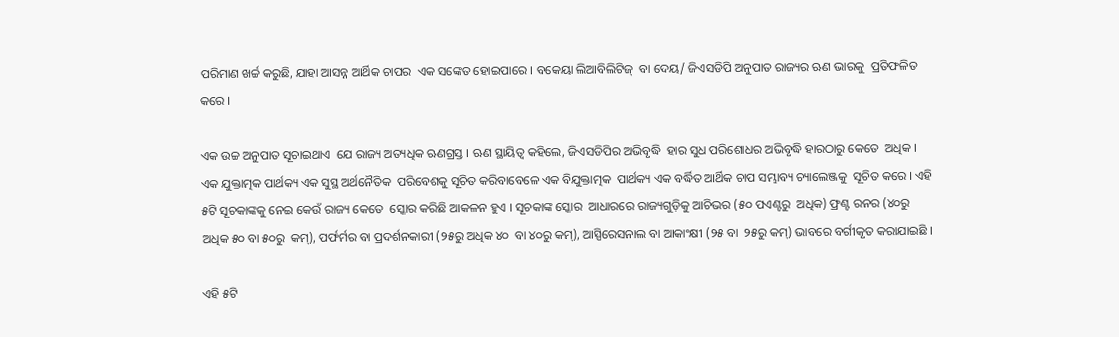ପରିମାଣ ଖର୍ଚ୍ଚ କରୁଛି, ଯାହା ଆସନ୍ନ ଆର୍ଥିକ ଚାପର  ଏକ ସଙ୍କେତ ହୋଇପାରେ । ବକେୟା ଲିଆବିଲିଟିଜ୍‌  ବା ଦେୟ/ ଜିଏସଡିପି ଅନୁପାତ ରାଜ୍ୟର ଋଣ ଭାରକୁ  ପ୍ରତିଫଳିତ କରେ ।

ଏକ ଉଚ୍ଚ ଅନୁପାତ ସୂଚାଇଥାଏ  ଯେ ରାଜ୍ୟ ଅତ୍ୟଧିକ ଋଣଗ୍ରସ୍ତ । ଋଣ ସ୍ଥାୟିତ୍ୱ କହିଲେ, ଜିଏସଡିପିର ଅଭିବୃଦ୍ଧି  ହାର ସୁଧ ପରିଶୋଧର ଅଭିବୃଦ୍ଧି ହାରଠାରୁ କେତେ  ଅଧିକ । ଏକ ଯୁକ୍ତାତ୍ମକ ପାର୍ଥକ୍ୟ ଏକ ସୁସ୍ଥ ଅର୍ଥନୈତିକ  ପରିବେଶକୁ ସୂଚିତ କରିବାବେଳେ ଏକ ବିଯୁକ୍ତାତ୍ମକ  ପାର୍ଥକ୍ୟ ଏକ ବର୍ଦ୍ଧିତ ଆର୍ଥିକ ଚାପ ସମ୍ଭାବ୍ୟ ଚ୍ୟାଲେଞ୍ଜକୁ  ସୂଚିତ କରେ । ଏହି ୫ଟି ସୂଚକାଙ୍କକୁ ନେଇ କେଉଁ ରାଜ୍ୟ କେତେ  ସ୍କୋର କରିଛି ଆକଳନ ହୁଏ । ସୂଚକାଙ୍କ ସ୍କୋର  ଆଧାରରେ ରାଜ୍ୟଗୁଡ଼ିକୁ ଆଚିଭର (୫୦ ପଏଣ୍ଟରୁ  ଅଧିକ) ଫ୍ରଣ୍ଟ ରନର (୪୦ରୁ ଅଧିକ ୫୦ ବା ୫୦ରୁ  କମ୍‌), ପର୍ଫର୍ମର ବା ପ୍ରଦର୍ଶନକାରୀ (୨୫ରୁ ଅଧିକ ୪୦  ବା ୪୦ରୁ କମ୍‌), ଆସ୍ପିରେସନାଲ ବା ଆକାଂକ୍ଷୀ (୨୫ ବା  ୨୫ରୁ କମ୍‌) ଭାବରେ ବର୍ଗୀକୃତ କରାଯାଇଛି ।

ଏହି ୫ଟି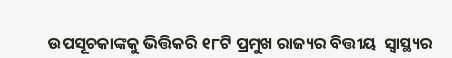ଉପସୂଚକାଙ୍କକୁ ଭିତ୍ତିକରି ୧୮ଟି ପ୍ରମୁଖ ରାଜ୍ୟର ବିତ୍ତୀୟ  ସ୍ୱାସ୍ଥ୍ୟର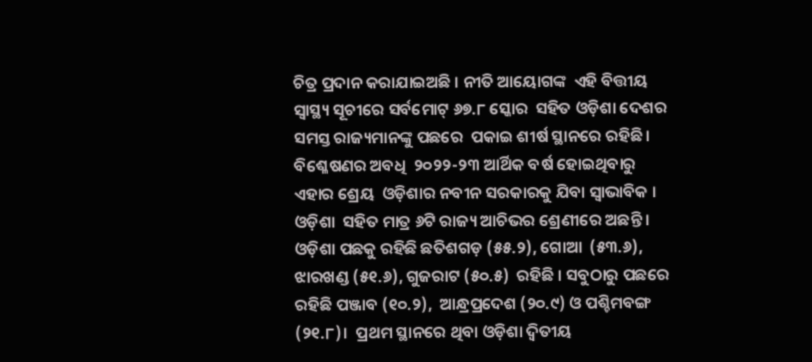ଚିତ୍ର ପ୍ରଦାନ କରାଯାଇଅଛି । ନୀତି ଆୟୋଗଙ୍କ  ଏହି ବିତ୍ତୀୟ ସ୍ୱାସ୍ଥ୍ୟ ସୂଚୀରେ ସର୍ବମୋଟ୍‌ ୬୭.୮ ସ୍କୋର  ସହିତ ଓଡ଼ିଶା ଦେଶର ସମସ୍ତ ରାଜ୍ୟମାନଙ୍କୁ ପଛରେ  ପକାଇ ଶୀର୍ଷ ସ୍ଥାନରେ ରହିଛି । ବିଶ୍ଳେଷଣର ଅବଧି  ୨୦୨୨-୨୩ ଆର୍ଥିକ ବର୍ଷ ହୋଇଥିବାରୁ ଏହାର ଶ୍ରେୟ  ଓଡ଼ିଶାର ନବୀନ ସରକାରକୁ ଯିବା ସ୍ୱାଭାବିକ । ଓଡ଼ିଶା  ସହିତ ମାତ୍ର ୬ଟି ରାଜ୍ୟ ଆଚିଭର ଶ୍ରେଣୀରେ ଅଛନ୍ତି ।  ଓଡ଼ିଶା ପଛକୁ ରହିଛି ଛତିଶଗଡ଼ (୫୫.୨), ଗୋଆ  (୫୩.୬), ଝାରଖଣ୍ଡ (୫୧.୬), ଗୁଜରାଟ (୫୦.୫)  ରହିଛି । ସବୁଠାରୁ ପଛରେ ରହିଛି ପଞ୍ଜାବ (୧୦.୨),  ଆନ୍ଧ୍ରପ୍ରଦେଶ (୨୦.୯) ଓ ପଶ୍ଚିମବଙ୍ଗ (୨୧.୮)।  ପ୍ରଥମ ସ୍ଥାନରେ ଥିବା ଓଡ଼ିଶା ଦ୍ୱିତୀୟ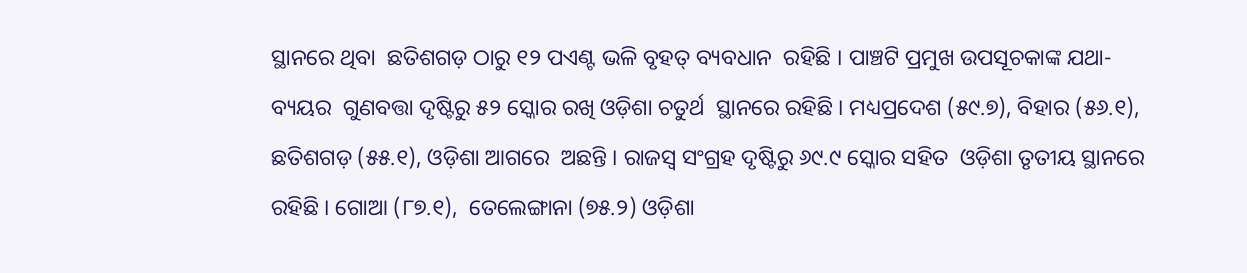ସ୍ଥାନରେ ଥିବା  ଛତିଶଗଡ଼ ଠାରୁ ୧୨ ପଏଣ୍ଟ ଭଳି ବୃହତ୍‌ ବ୍ୟବଧାନ  ରହିଛି । ପାଞ୍ଚଟି ପ୍ରମୁଖ ଉପସୂଚକାଙ୍କ ଯଥା- ବ୍ୟୟର  ଗୁଣବତ୍ତା ଦୃଷ୍ଟିରୁ ୫୨ ସ୍କୋର ରଖି ଓଡ଼ିଶା ଚତୁର୍ଥ  ସ୍ଥାନରେ ରହିଛି । ମଧ୍ୟପ୍ରଦେଶ (୫୯.୭), ବିହାର (୫୬.୧), ଛତିଶଗଡ଼ (୫୫.୧), ଓଡ଼ିଶା ଆଗରେ  ଅଛନ୍ତି । ରାଜସ୍ୱ ସଂଗ୍ରହ ଦୃଷ୍ଟିରୁ ୬୯.୯ ସ୍କୋର ସହିତ  ଓଡ଼ିଶା ତୃତୀୟ ସ୍ଥାନରେ ରହିଛି । ଗୋଆ (୮୭.୧),  ତେଲେଙ୍ଗାନା (୭୫.୨) ଓଡ଼ିଶା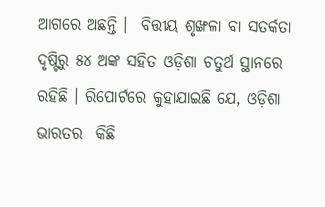ଆଗରେ ଅଛନ୍ତି ।  ବିତ୍ତୀୟ ଶୃଙ୍ଖଳା ବା ସତର୍କତା ଦୃଷ୍ଟିରୁ ୫୪ ଅଙ୍କ ସହିତ ଓଡ଼ିଶା ଚତୁର୍ଥ ସ୍ଥାନରେ ରହିଛି । ରିପୋର୍ଟରେ କୁହାଯାଇଛି ଯେ, ଓଡ଼ିଶା ଭାରତର  କିଛି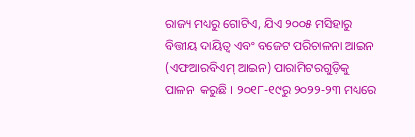ରାଜ୍ୟ ମଧ୍ୟରୁ ଗୋଟିଏ, ଯିଏ ୨୦୦୫ ମସିହାରୁ ବିତ୍ତୀୟ ଦାୟିତ୍ୱ ଏବଂ ବଜେଟ ପରିଚାଳନା ଆଇନ  (ଏଫଆରବିଏମ୍‌ ଆଇନ) ପାରାମିଟରଗୁଡ଼ିକୁ ପାଳନ  କରୁଛି । ୨୦୧୮-୧୯ରୁ ୨୦୨୨-୨୩ ମଧ୍ୟରେ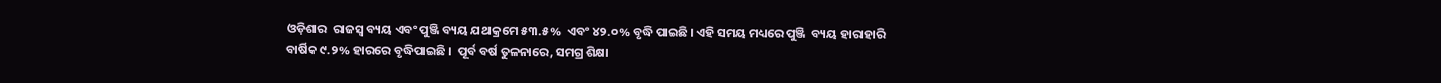ଓଡ଼ିଶାର  ରାଜସ୍ୱ ବ୍ୟୟ ଏବଂ ପୁଞ୍ଜି ବ୍ୟୟ ଯଥାକ୍ରମେ ୫୩.୫%  ଏବଂ ୪୨.୦% ବୃଦ୍ଧି ପାଇଛି । ଏହି ସମୟ ମଧ୍ୟରେ ପୁଞ୍ଜି  ବ୍ୟୟ ହାରାହାରି ବାର୍ଷିକ ୯.୨% ହାରରେ ବୃଦ୍ଧିପାଇଛି ।  ପୂର୍ବ ବର୍ଷ ତୁଳନାରେ, ସମଗ୍ର ଶିକ୍ଷା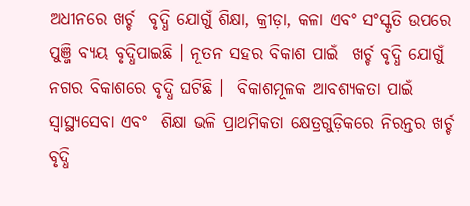ଅଧୀନରେ ଖର୍ଚ୍ଚ  ବୃଦ୍ଧି ଯୋଗୁଁ ଶିକ୍ଷା, କ୍ରୀଡ଼ା, କଳା ଏବଂ ସଂସ୍କୃତି ଉପରେ  ପୁଞ୍ଜି ବ୍ୟୟ ବୃଦ୍ଧିପାଇଛି । ନୂତନ ସହର ବିକାଶ ପାଇଁ  ଖର୍ଚ୍ଚ ବୃଦ୍ଧି ଯୋଗୁଁ ନଗର ବିକାଶରେ ବୃଦ୍ଧି ଘଟିଛି ।  ବିକାଶମୂଳକ ଆବଶ୍ୟକତା ପାଇଁ ସ୍ୱାସ୍ଥ୍ୟସେବା ଏବଂ  ଶିକ୍ଷା ଭଳି ପ୍ରାଥମିକତା କ୍ଷେତ୍ରଗୁଡ଼ିକରେ ନିରନ୍ତର ଖର୍ଚ୍ଚ  ବୃଦ୍ଧି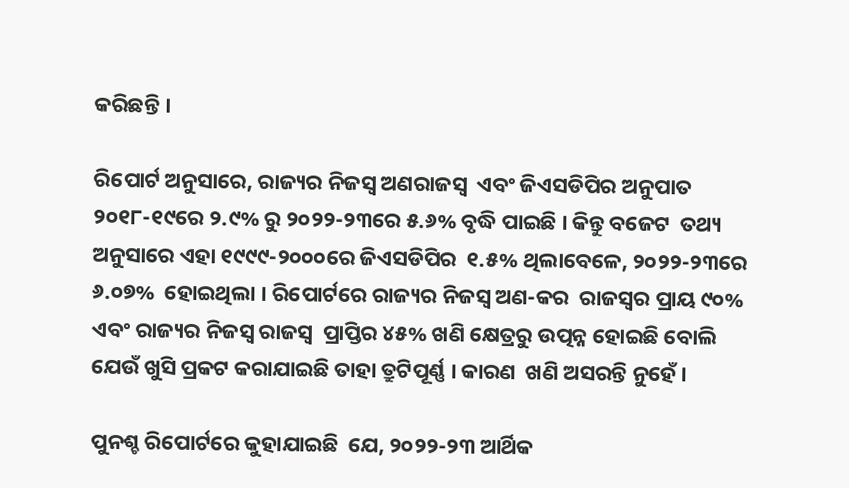କରିଛନ୍ତି ।

ରିପୋର୍ଟ ଅନୁସାରେ, ରାଜ୍ୟର ନିଜସ୍ୱ ଅଣରାଜସ୍ୱ  ଏବଂ ଜିଏସଡିପିର ଅନୁପାତ ୨୦୧୮-୧୯ରେ ୨.୯% ରୁ ୨୦୨୨-୨୩ରେ ୫.୬% ବୃଦ୍ଧି ପାଇଛି । କିନ୍ତୁ ବଜେଟ  ତଥ୍ୟ ଅନୁସାରେ ଏହା ୧୯୯୯-୨୦୦୦ରେ ଜିଏସଡିପିର  ୧.୫% ଥିଲାବେଳେ, ୨୦୨୨-୨୩ରେ ୬.୦୭%  ହୋଇଥିଲା । ରିପୋର୍ଟରେ ରାଜ୍ୟର ନିଜସ୍ୱ ଅଣ-କର  ରାଜସ୍ୱର ପ୍ରାୟ ୯୦% ଏବଂ ରାଜ୍ୟର ନିଜସ୍ୱ ରାଜସ୍ୱ  ପ୍ରାପ୍ତିର ୪୫% ଖଣି କ୍ଷେତ୍ରରୁ ଉତ୍ପନ୍ନ ହୋଇଛି ବୋଲି  ଯେଉଁ ଖୁସି ପ୍ରକଟ କରାଯାଇଛି ତାହା ତ୍ରୁଟିପୂର୍ଣ୍ଣ । କାରଣ  ଖଣି ଅସରନ୍ତି ନୁହେଁ ।

ପୁନଶ୍ଚ ରିପୋର୍ଟରେ କୁହାଯାଇଛି  ଯେ, ୨୦୨୨-୨୩ ଆର୍ଥିକ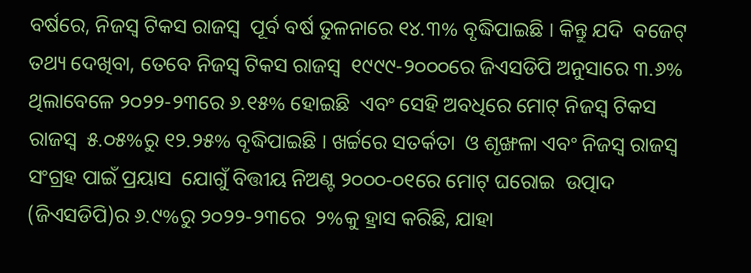ବର୍ଷରେ, ନିଜସ୍ୱ ଟିକସ ରାଜସ୍ୱ  ପୂର୍ବ ବର୍ଷ ତୁଳନାରେ ୧୪.୩% ବୃଦ୍ଧିପାଇଛି । କିନ୍ତୁ ଯଦି  ବଜେଟ୍‌ ତଥ୍ୟ ଦେଖିବା, ତେବେ ନିଜସ୍ୱ ଟିକସ ରାଜସ୍ୱ  ୧୯୯୯-୨୦୦୦ରେ ଜିଏସଡିପି ଅନୁସାରେ ୩.୬% ଥିଲାବେଳେ ୨୦୨୨-୨୩ରେ ୬.୧୫% ହୋଇଛି  ଏବଂ ସେହି ଅବଧିରେ ମୋଟ୍‌ ନିଜସ୍ୱ ଟିକସ ରାଜସ୍ୱ  ୫.୦୫%ରୁ ୧୨.୨୫% ବୃଦ୍ଧିପାଇଛି । ଖର୍ଚ୍ଚରେ ସତର୍କତା  ଓ ଶୃଙ୍ଖଳା ଏବଂ ନିଜସ୍ୱ ରାଜସ୍ୱ ସଂଗ୍ରହ ପାଇଁ ପ୍ରୟାସ  ଯୋଗୁଁ ବିତ୍ତୀୟ ନିଅଣ୍ଟ ୨୦୦୦-୦୧ରେ ମୋଟ୍‌ ଘରୋଇ  ଉତ୍ପାଦ (ଜିଏସଡିପି)ର ୬.୯%ରୁ ୨୦୨୨-୨୩ରେ  ୨%କୁ ହ୍ରାସ କରିଛି, ଯାହା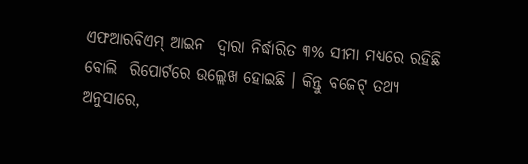ଏଫଆରବିଏମ୍‌ ଆଇନ  ଦ୍ୱାରା ନିର୍ଦ୍ଧାରିତ ୩% ସୀମା ମଧ୍ୟରେ ରହିଛି ବୋଲି  ରିପୋର୍ଟରେ ଉଲ୍ଲେଖ ହୋଇଛି । କିନ୍ତୁ ବଜେଟ୍‌ ତଥ୍ୟ  ଅନୁସାରେ,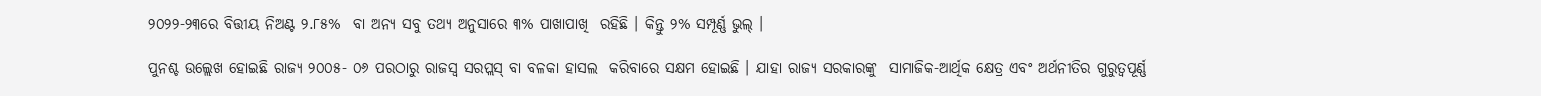୨୦୨୨-୨୩ରେ ବିତ୍ତୀୟ ନିଅଣ୍ଟ ୨.୮୫%  ବା ଅନ୍ୟ ସବୁ ତଥ୍ୟ ଅନୁସାରେ ୩% ପାଖାପାଖି  ରହିଛି । କିନ୍ତୁ ୨% ସମ୍ପୂର୍ଣ୍ଣ ଭୁଲ୍‌ ।

ପୁନଶ୍ଚ ଉଲ୍ଲେଖ ହୋଇଛି ରାଜ୍ୟ ୨୦୦୫- ୦୬ ପରଠାରୁ ରାଜସ୍ୱ ସରପ୍ଲସ୍‌ ବା ବଳକା ହାସଲ  କରିବାରେ ସକ୍ଷମ ହୋଇଛି । ଯାହା ରାଜ୍ୟ ସରକାରଙ୍କୁ  ସାମାଜିକ-ଆର୍ଥିକ କ୍ଷେତ୍ର ଏବଂ ଅର୍ଥନୀତିର ଗୁରୁତ୍ୱପୂର୍ଣ୍ଣ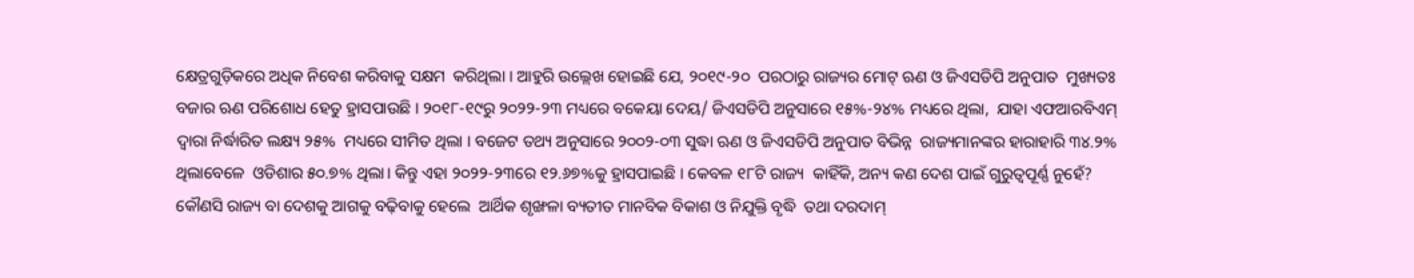କ୍ଷେତ୍ରଗୁଡ଼ିକରେ ଅଧିକ ନିବେଶ କରିବାକୁ ସକ୍ଷମ  କରିଥିଲା । ଆହୁରି ଉଲ୍ଲେଖ ହୋଇଛି ଯେ, ୨୦୧୯-୨୦  ପରଠାରୁ ରାଜ୍ୟର ମୋଟ୍‌ ଋଣ ଓ ଜିଏସଡିପି ଅନୁପାତ  ମୁଖ୍ୟତଃ ବଜାର ଋଣ ପରିଶୋଧ ହେତୁ ହ୍ରାସପାଉଛି । ୨୦୧୮-୧୯ରୁ ୨୦୨୨-୨୩ ମଧ୍ୟରେ ବକେୟା ଦେୟ/ ଜିଏସଡିପି ଅନୁସାରେ ୧୫%-୨୪% ମଧ୍ୟରେ ଥିଲା,  ଯାହା ଏଫଆରବିଏମ୍‌ ଦ୍ୱାରା ନିର୍ଦ୍ଧାରିତ ଲକ୍ଷ୍ୟ ୨୫%  ମଧ୍ୟରେ ସୀମିତ ଥିଲା । ବଜେଟ ତଥ୍ୟ ଅନୁସାରେ ୨୦୦୨-୦୩ ସୁଦ୍ଧା ଋଣ ଓ ଜିଏସଡିପି ଅନୁପାତ ବିଭିନ୍ନ  ରାଜ୍ୟମାନଙ୍କର ହାରାହାରି ୩୪.୨% ଥିଲାବେଳେ  ଓଡିଶାର ୫୦.୭% ଥିଲା। କିନ୍ତୁ ଏହା ୨୦୨୨-୨୩ରେ ୧୨.୬୭%କୁ ହ୍ରାସପାଇଛି । କେବଳ ୧୮ଟି ରାଜ୍ୟ  କାହିଁକି, ଅନ୍ୟ କଣ ଦେଶ ପାଇଁ ଗୁରୁତ୍ୱପୂର୍ଣ୍ଣ ନୁହେଁ?  କୌଣସି ରାଜ୍ୟ ବା ଦେଶକୁ ଆଗକୁ ବଢ଼ିବାକୁ ହେଲେ  ଆର୍ଥିକ ଶୃଙ୍ଖଳା ବ୍ୟତୀତ ମାନବିକ ବିକାଶ ଓ ନିଯୁକ୍ତି ବୃଦ୍ଧି  ତଥା ଦରଦାମ୍‌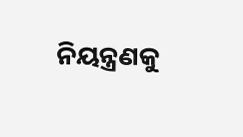ନିୟନ୍ତ୍ରଣକୁ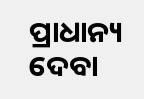ପ୍ରାଧାନ୍ୟ ଦେବା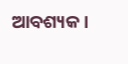ଆବଶ୍ୟକ।